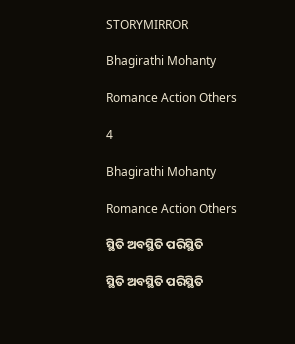STORYMIRROR

Bhagirathi Mohanty

Romance Action Others

4

Bhagirathi Mohanty

Romance Action Others

ସ୍ଥିତି ଅବସ୍ଥିତି ପରିସ୍ଥିତି

ସ୍ଥିତି ଅବସ୍ଥିତି ପରିସ୍ଥିତି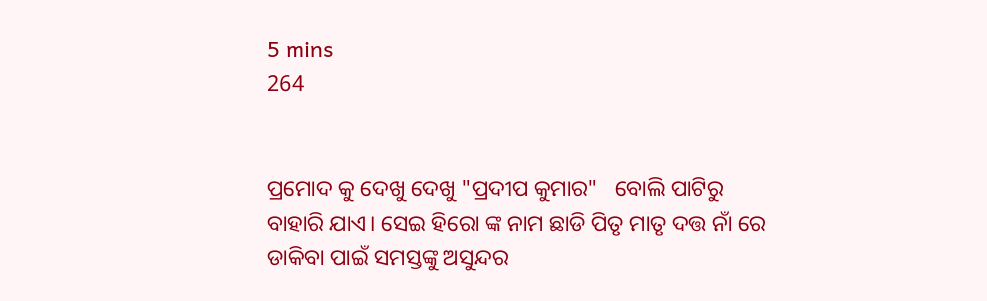5 mins
264


ପ୍ରମୋଦ କୁ ଦେଖୁ ଦେଖୁ "ପ୍ରଦୀପ କୁମାର"   ବୋଲି ପାଟିରୁ ବାହାରି ଯାଏ। ସେଇ ହିରୋ ଙ୍କ ନାମ ଛାଡି ପିତୃ ମାତୃ ଦତ୍ତ ନାଁ ରେ ଡାକିବା ପାଇଁ ସମସ୍ତଙ୍କୁ ଅସୁନ୍ଦର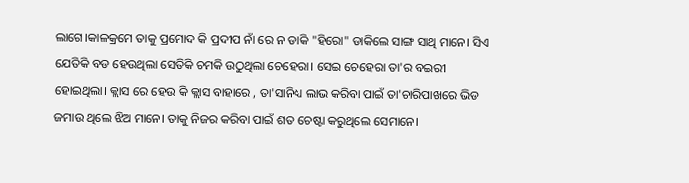ଲାଗେ।କାଳକ୍ରମେ ତାକୁ ପ୍ରମୋଦ କି ପ୍ରଦୀପ ନାଁ ରେ ନ ଡାକି "ହିରୋ" ଡାକିଲେ ସାଙ୍ଗ ସାଥି ମାନେ। ସିଏ ଯେତିକି ବଡ ହେଉଥିଲା ସେତିକି ଚମକି ଉଠୁଥିଲା ଚେହେରା। ସେଇ ଚେହେରା ତା'ର ବଇରୀ ହୋଇଥିଲା। କ୍ଲାସ ରେ ହେଉ କି କ୍ଲାସ ବାହାରେ , ତା'ସାନିଧ୍ୟ ଲାଭ କରିବା ପାଇଁ ତା'ଚାରିପାଖରେ ଭିଡ ଜମାଉ ଥିଲେ ଝିଅ ମାନେ। ତାକୁ ନିଜର କରିବା ପାଇଁ ଶତ ଚେଷ୍ଟା କରୁଥିଲେ ସେମାନେ।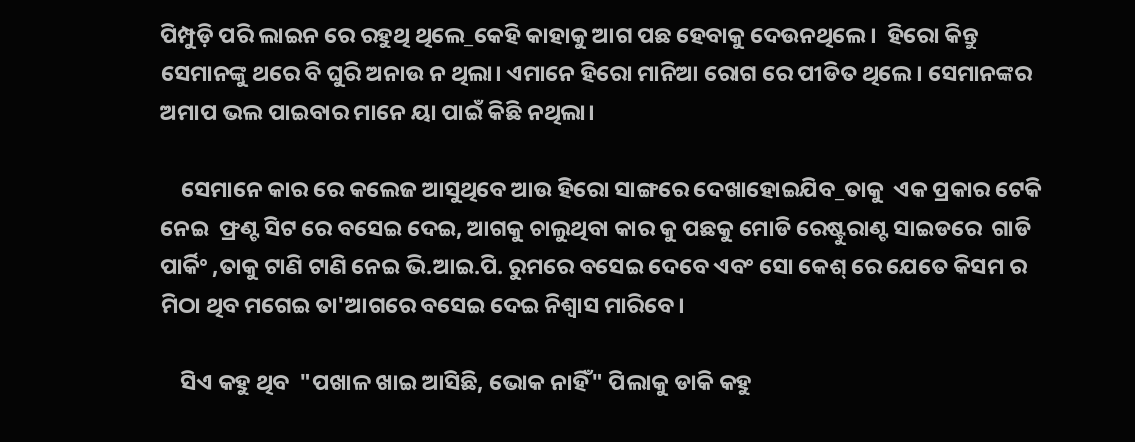ପିମ୍ପୁଡ଼ି ପରି ଲାଇନ ରେ ରହୁଥି ଥିଲେ_କେହି କାହାକୁ ଆଗ ପଛ ହେବାକୁ ଦେଉନଥିଲେ।  ହିରୋ କିନ୍ତୁ ସେମାନଙ୍କୁ ଥରେ ବି ଘୁରି ଅନାଉ ନ ଥିଲା। ଏମାନେ ହିରୋ ମାନିଆ ରୋଗ ରେ ପୀଡିତ ଥିଲେ। ସେମାନଙ୍କର ଅମାପ ଭଲ ପାଇବାର ମାନେ ୟା ପାଇଁ କିଛି ନଥିଲା।

    ସେମାନେ କାର ରେ କଲେଜ ଆସୁଥିବେ ଆଉ ହିରୋ ସାଙ୍ଗରେ ଦେଖାହୋଇଯିବ_ତାକୁ  ଏକ ପ୍ରକାର ଟେକି ନେଇ  ଫ୍ରଣ୍ଟ ସିଟ ରେ ବସେଇ ଦେଇ, ଆଗକୁ ଚାଲୁଥିବା କାର କୁ ପଛକୁ ମୋଡି ରେଷ୍ଟୁରାଣ୍ଟ ସାଇଡରେ  ଗାଡି ପାର୍କିଂ ,ତାକୁ ଟାଣି ଟାଣି ନେଇ ଭି.ଆଇ.ପି. ରୁମରେ ବସେଇ ଦେବେ ଏବଂ ସୋ କେଶ୍ ରେ ଯେତେ କିସମ ର ମିଠା ଥିବ ମଗେଇ ତା'ଆଗରେ ବସେଇ ଦେଇ ନିଶ୍ଵାସ ମାରିବେ।

    ସିଏ କହୁ ଥିବ  "ପଖାଳ ଖାଇ ଆସିଛି, ଭୋକ ନାହିଁ" ପିଲାକୁ ଡାକି କହୁ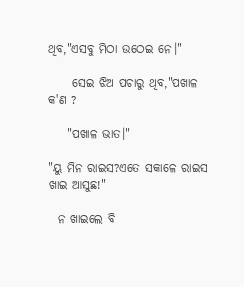ଥିବ,"ଏସବୁ ମିଠା ଉଠେଇ ନେ।"

     ସେଇ ଝିଅ ପଚାରୁ ଥିବ,"ପଖାଳ କ'ଣ ?

    "ପଖାଳ ଭାତ।"

"ୟୁ ମିନ ରାଇସ?ଏତେ ସକାଳେ ରାଇସ ଖାଇ ଆସୁଛ!"

  ନ ଖାଇଲେ ବି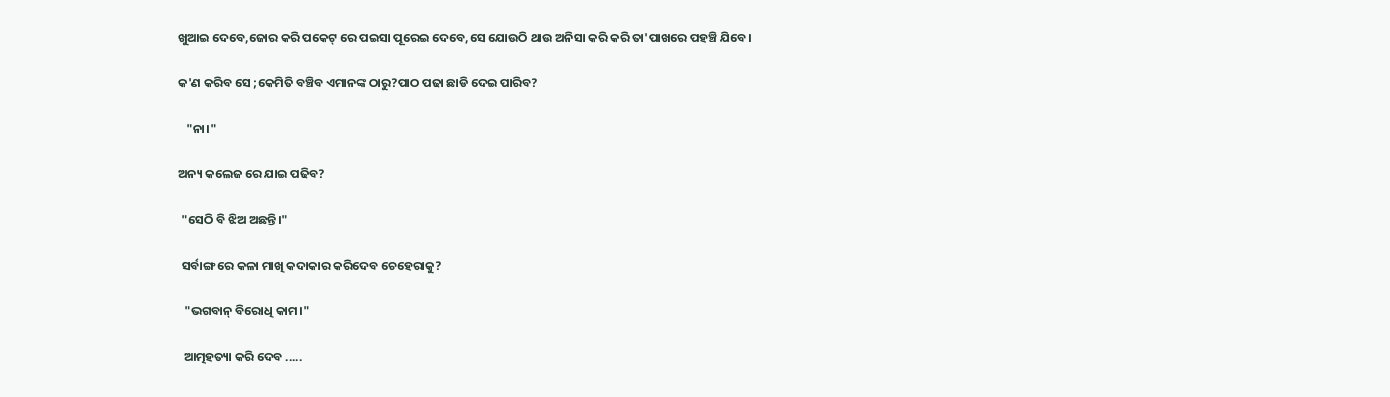ଖୁଆଇ ଦେବେ,ଜୋର କରି ପକେଟ୍ ରେ ପଇସା ପୂରେଇ ଦେବେ,ସେ ଯୋଉଠି ଥାଉ ଅନିସା କରି କରି ତା'ପାଖରେ ପହଞ୍ଚି ଯିବେ।

କ'ଣ କରିବ ସେ ;କେମିତି ବଞ୍ଚିବ ଏମାନଙ୍କ ଠାରୁ?ପାଠ ପଢା ଛାଡି ଦେଇ ପାରିବ?

   "ନା।"

ଅନ୍ୟ କଲେଜ ରେ ଯାଇ ପଢିବ?

 "ସେଠି ବି ଝିଅ ଅଛନ୍ତି।"

 ସର୍ବାଙ୍ଗ ରେ କଳା ମାଖି କଦାକାର କରିଦେବ ଚେହେରାକୁ?

  "ଭଗବାନ୍ ବିରୋଧି କାମ।"

  ଆତ୍ମହତ୍ୟା କରି ଦେବ .....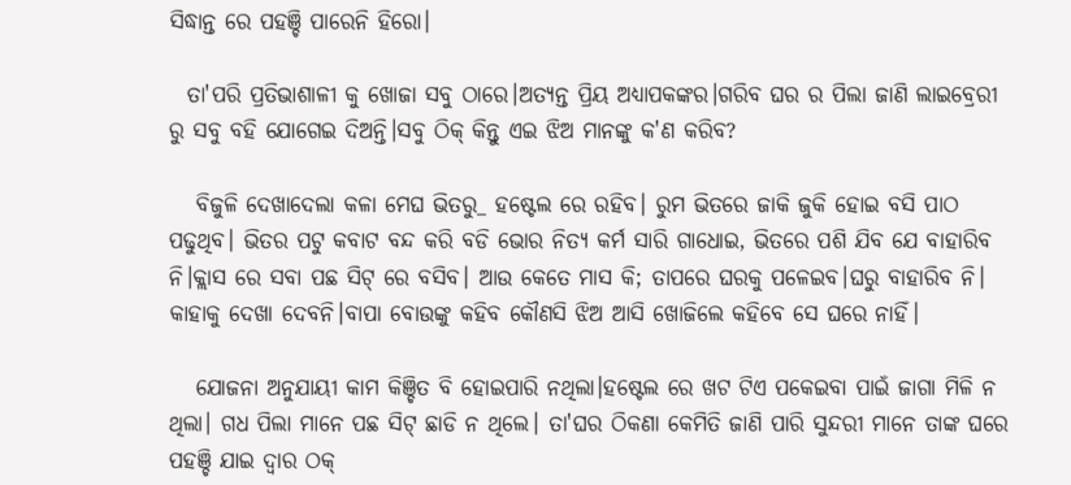ସିଦ୍ଧାନ୍ତ ରେ ପହଞ୍ଚି ପାରେନି ହିରୋ।

  ତା'ପରି ପ୍ରତିଭାଶାଳୀ କୁ ଖୋଜା ସବୁ ଠାରେ।ଅତ୍ୟନ୍ତ ପ୍ରିୟ ଅଧ୍ୟାପକଙ୍କର।ଗରିବ ଘର ର ପିଲା ଜାଣି ଲାଇବ୍ରେରୀ ରୁ ସବୁ ବହି ଯୋଗେଇ ଦିଅନ୍ତି।ସବୁ ଠିକ୍ କିନ୍ତୁ ଏଇ ଝିଅ ମାନଙ୍କୁ କ'ଣ କରିବ?

   ବିଜୁଳି ଦେଖାଦେଲା କଳା ମେଘ ଭିତରୁ_ ହଷ୍ଟେଲ ରେ ରହିବ। ରୁମ ଭିତରେ ଜାକି ଜୁକି ହୋଇ ବସି ପାଠ ପଢୁଥିବ। ଭିତର ପଟୁ କବାଟ ବନ୍ଦ କରି ବଡି ଭୋର ନିତ୍ୟ କର୍ମ ସାରି ଗାଧୋଇ, ଭିତରେ ପଶି ଯିବ ଯେ ବାହାରିବ ନି।କ୍ଲାସ ରେ ସବା ପଛ ସିଟ୍ ରେ ବସିବ। ଆଉ କେତେ ମାସ କି; ତାପରେ ଘରକୁ ପଳେଇବ।ଘରୁ ବାହାରିବ ନି। କାହାକୁ ଦେଖା ଦେବନି।ବାପା ବୋଉଙ୍କୁ କହିବ କୌଣସି ଝିଅ ଆସି ଖୋଜିଲେ କହିବେ ସେ ଘରେ ନାହିଁ।

   ଯୋଜନା ଅନୁଯାୟୀ କାମ କିଞ୍ଚିତ ବି ହୋଇପାରି ନଥିଲା।ହଷ୍ଟେଲ ରେ ଖଟ ଟିଏ ପକେଇବା ପାଇଁ ଜାଗା ମିଳି ନ ଥିଲା। ଗଧ ପିଲା ମାନେ ପଛ ସିଟ୍ ଛାଡି ନ ଥିଲେ। ତା'ଘର ଠିକଣା କେମିତି ଜାଣି ପାରି ସୁନ୍ଦରୀ ମାନେ ତାଙ୍କ ଘରେ ପହଞ୍ଚି ଯାଇ ଦ୍ବାର ଠକ୍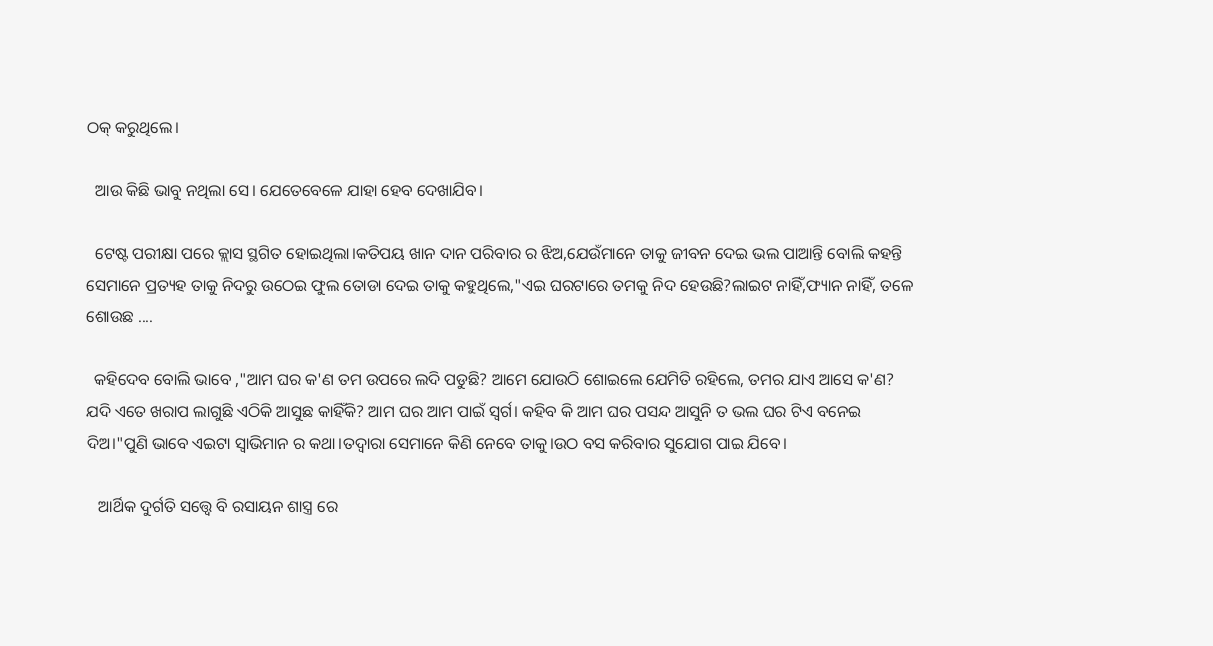ଠକ୍ କରୁଥିଲେ।

  ଆଉ କିଛି ଭାବୁ ନଥିଲା ସେ। ଯେତେବେଳେ ଯାହା ହେବ ଦେଖାଯିବ।

  ଟେଷ୍ଟ ପରୀକ୍ଷା ପରେ କ୍ଲାସ ସ୍ଥଗିତ ହୋଇଥିଲା।କତିପୟ ଖାନ ଦାନ ପରିବାର ର ଝିଅ,ଯେଉଁମାନେ ତାକୁ ଜୀବନ ଦେଇ ଭଲ ପାଆନ୍ତି ବୋଲି କହନ୍ତି ସେମାନେ ପ୍ରତ୍ୟହ ତାକୁ ନିଦରୁ ଉଠେଇ ଫୁଲ ତୋଡା ଦେଇ ତାକୁ କହୁଥିଲେ,"ଏଇ ଘରଟାରେ ତମକୁ ନିଦ ହେଉଛି?ଲାଇଟ ନାହିଁ,ଫ୍ୟାନ ନାହିଁ, ତଳେ ଶୋଉଛ ....

  କହିଦେବ ବୋଲି ଭାବେ ,"ଆମ ଘର କ'ଣ ତମ ଉପରେ ଲଦି ପଡୁଛି? ଆମେ ଯୋଉଠି ଶୋଇଲେ ଯେମିତି ରହିଲେ, ତମର ଯାଏ ଆସେ କ'ଣ? ଯଦି ଏତେ ଖରାପ ଲାଗୁଛି ଏଠିକି ଆସୁଛ କାହିଁକି? ଆମ ଘର ଆମ ପାଇଁ ସ୍ବର୍ଗ। କହିବ କି ଆମ ଘର ପସନ୍ଦ ଆସୁନି ତ ଭଲ ଘର ଟିଏ ବନେଇ ଦିଅ।"ପୁଣି ଭାବେ ଏଇଟା ସ୍ବାଭିମାନ ର କଥା।ତଦ୍ୱାରା ସେମାନେ କିଣି ନେବେ ତାକୁ।ଉଠ ବସ କରିବାର ସୁଯୋଗ ପାଇ ଯିବେ।

   ଆର୍ଥିକ ଦୁର୍ଗତି ସତ୍ତ୍ୱେ ବି ରସାୟନ ଶାସ୍ତ୍ର ରେ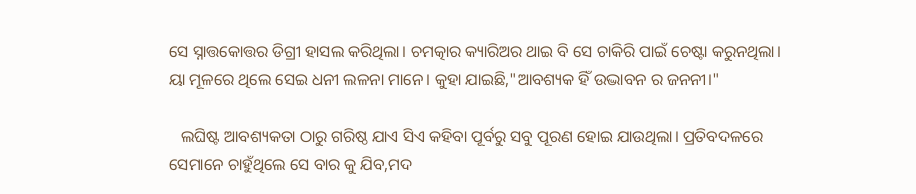ସେ ସ୍ନାତ୍ତକୋତ୍ତର ଡିଗ୍ରୀ ହାସଲ କରିଥିଲା। ଚମତ୍କାର କ୍ୟାରିଅର ଥାଇ ବି ସେ ଚାକିରି ପାଇଁ ଚେଷ୍ଟା କରୁନଥିଲା। ୟା ମୂଳରେ ଥିଲେ ସେଇ ଧନୀ ଲଳନା ମାନେ। କୁହା ଯାଇଛି,"ଆବଶ୍ୟକ ହିଁ ଉଦ୍ଭାବନ ର ଜନନୀ।"

   ଲଘିଷ୍ଟ ଆବଶ୍ୟକତା ଠାରୁ ଗରିଷ୍ଠ ଯାଏ ସିଏ କହିବା ପୂର୍ବରୁ ସବୁ ପୂରଣ ହୋଇ ଯାଉଥିଲା। ପ୍ରତିବଦଳରେ ସେମାନେ ଚାହୁଁଥିଲେ ସେ ବାର କୁ ଯିବ,ମଦ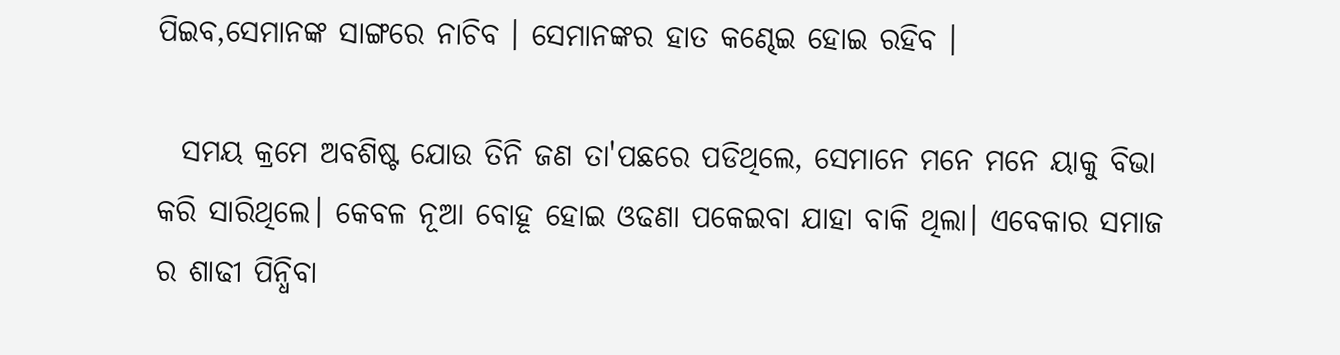ପିଇବ,ସେମାନଙ୍କ ସାଙ୍ଗରେ ନାଚିବ । ସେମାନଙ୍କର ହାତ କଣ୍ଢେଇ ହୋଇ ରହିବ ।

  ସମୟ କ୍ରମେ ଅବଶିଷ୍ଟ ଯୋଉ ତିନି ଜଣ ତା'ପଛରେ ପଡିଥିଲେ, ସେମାନେ ମନେ ମନେ ୟାକୁ ବିଭା କରି ସାରିଥିଲେ। କେବଳ ନୂଆ ବୋହୂ ହୋଇ ଓଢଣା ପକେଇବା ଯାହା ବାକି ଥିଲା। ଏବେକାର ସମାଜ ର ଶାଢୀ ପିନ୍ଧିବା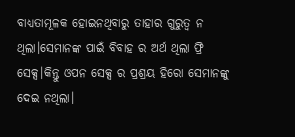ବାଧ୍ୟତାମୂଳକ ହୋଇନଥିବାରୁ ତାହାର ଗୁରୁତ୍ବ ନ ଥିଲା।ସେମାନଙ୍କ ପାଇଁ ବିବାହ ର ଅର୍ଥ ଥିଲା ଫ୍ରି ସେକ୍ସ।କିନ୍ତୁ ଓପନ ସେକ୍ସ ର ପ୍ରଶ୍ରୟ ହିରୋ ସେମାନଙ୍କୁ ଦେଇ ନଥିଲା।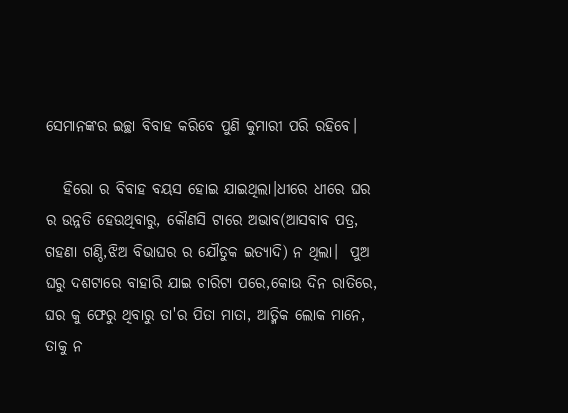ସେମାନଙ୍କର ଇଚ୍ଛା ବିବାହ କରିବେ ପୁଣି କୁମାରୀ ପରି ରହିବେ।

   ହିରୋ ର ବିବାହ ବୟସ ହୋଇ ଯାଇଥିଲା।ଧୀରେ ଧୀରେ ଘର ର ଉନ୍ନତି ହେଉଥିବାରୁ, କୌଣସି ଟାରେ ଅଭାବ(ଆସବାବ ପତ୍ର, ଗହଣା ଗଣ୍ଠି,ଝିଅ ବିଭାଘର ର ଯୌତୁକ ଇତ୍ୟାଦି) ନ ଥିଲା।  ପୁଅ ଘରୁ ଦଶଟାରେ ବାହାରି ଯାଇ ଚାରିଟା ପରେ,କୋଉ ଦିନ ରାତିରେ, ଘର କୁ ଫେରୁ ଥିବାରୁ ତା'ର ପିତା ମାତା, ଆତ୍ମିକ ଲୋକ ମାନେ, ତାକୁ ନ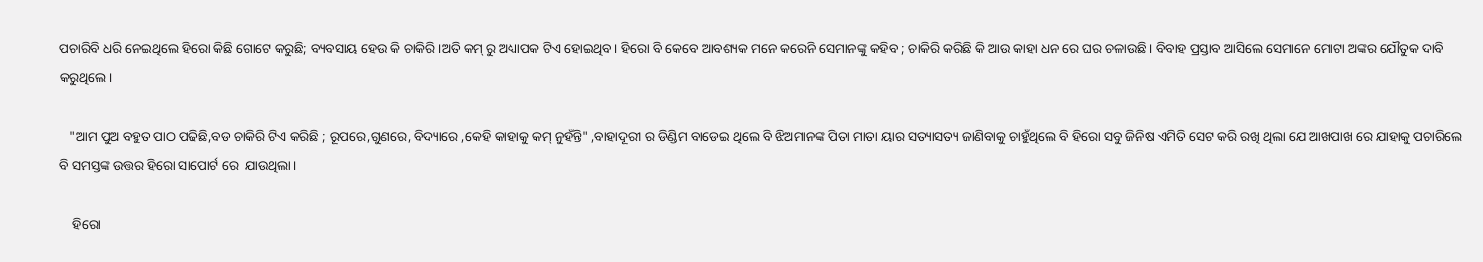ପଚାରିବି ଧରି ନେଇଥିଲେ ହିରୋ କିଛି ଗୋଟେ କରୁଛି; ବ୍ୟବସାୟ ହେଉ କି ଚାକିରି।ଅତି କମ୍ ରୁ ଅଧ୍ୟାପକ ଟିଏ ହୋଇଥିବ। ହିରୋ ବି କେବେ ଆବଶ୍ୟକ ମନେ କରେନି ସେମାନଙ୍କୁ କହିବ ; ଚାକିରି କରିଛି କି ଆଉ କାହା ଧନ ରେ ଘର ଚଳାଉଛି। ବିବାହ ପ୍ରସ୍ତାବ ଆସିଲେ ସେମାନେ ମୋଟା ଅଙ୍କର ଯୌତୁକ ଦାବି କରୁଥିଲେ।

   "ଆମ ପୁଅ ବହୁତ ପାଠ ପଢିଛି,ବଡ ଚାକିରି ଟିଏ କରିଛି ; ରୂପରେ,ଗୁଣରେ, ବିଦ୍ୟାରେ ,କେହି କାହାକୁ କମ୍ ନୁହଁନ୍ତି" ,ବାହାଦୂରୀ ର ଡିଣ୍ଡିମ ବାଡେଇ ଥିଲେ ବି ଝିଅମାନଙ୍କ ପିତା ମାତା ୟାର ସତ୍ୟାସତ୍ୟ ଜାଣିବାକୁ ଚାହୁଁଥିଲେ ବି ହିରୋ ସବୁ ଜିନିଷ ଏମିତି ସେଟ କରି ରଖି ଥିଲା ଯେ ଆଖପାଖ ରେ ଯାହାକୁ ପଚାରିଲେ ବି ସମସ୍ତଙ୍କ ଉତ୍ତର ହିରୋ ସାପୋର୍ଟ ରେ  ଯାଉଥିଲା।

    ହିରୋ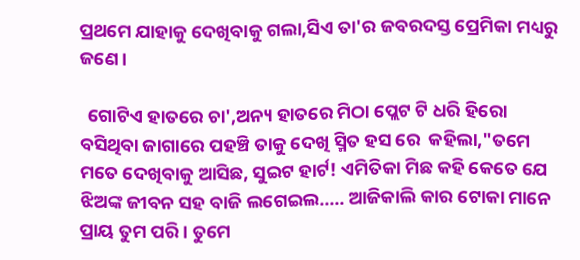ପ୍ରଥମେ ଯାହାକୁ ଦେଖିବାକୁ ଗଲା,ସିଏ ତା'ର ଜବରଦସ୍ତ ପ୍ରେମିକା ମଧ୍ୟରୁ ଜଣେ।

  ଗୋଟିଏ ହାତରେ ଚା',ଅନ୍ୟ ହାତରେ ମିଠା ପ୍ଲେଟ ଟି ଧରି ହିରୋ ବସିଥିବା ଜାଗାରେ ପହଞ୍ଚି ତାକୁ ଦେଖି ସ୍ମିତ ହସ ରେ  କହିଲା,"ତମେ ମତେ ଦେଖିବାକୁ ଆସିଛ, ସୁଇଟ ହାର୍ଟ! ଏମିତିକା ମିଛ କହି କେତେ ଯେ ଝିଅଙ୍କ ଜୀବନ ସହ ବାଜି ଲଗେଇଲ..... ଆଜିକାଲି କାର ଟୋକା ମାନେ ପ୍ରାୟ ତୁମ ପରି। ତୁମେ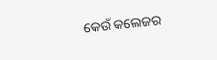କେଉଁ କଲେଜର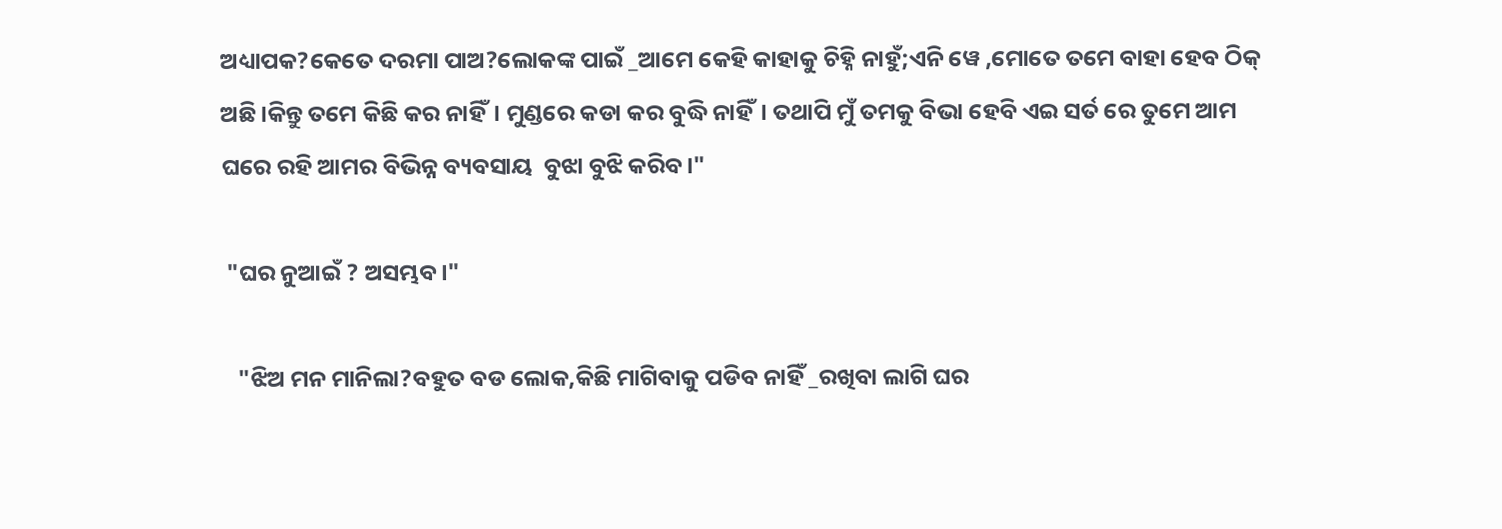ଅଧ୍ୟାପକ?କେତେ ଦରମା ପାଅ?ଲୋକଙ୍କ ପାଇଁ _ଆମେ କେହି କାହାକୁ ଚିହ୍ନି ନାହୁଁ;ଏନି ୱେ ,ମୋତେ ତମେ ବାହା ହେବ ଠିକ୍ ଅଛି।କିନ୍ତୁ ତମେ କିଛି କର ନାହିଁ। ମୁଣ୍ଡରେ କଡା କର ବୁଦ୍ଧି ନାହିଁ। ତଥାପି ମୁଁ ତମକୁ ବିଭା ହେବି ଏଇ ସର୍ତ ରେ ତୁମେ ଆମ ଘରେ ରହି ଆମର ବିଭିନ୍ନ ବ୍ୟବସାୟ  ବୁଝା ବୁଝି କରିବ।"

 "ଘର ନୁଆଇଁ ? ଅସମ୍ଭବ।"

   "ଝିଅ ମନ ମାନିଲା?ବହୁତ ବଡ ଲୋକ,କିଛି ମାଗିବାକୁ ପଡିବ ନାହିଁ _ରଖିବା ଲାଗି ଘର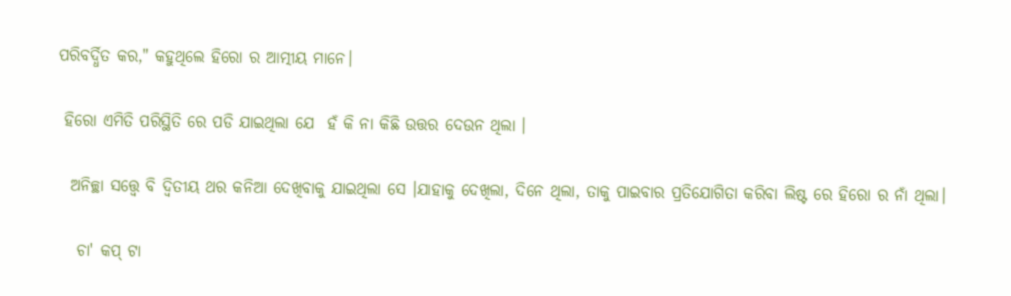ପରିବର୍ଦ୍ଧିତ କର," କହୁଥିଲେ ହିରୋ ର ଆତ୍ମୀୟ ମାନେ।

 ହିରୋ ଏମିତି ପରିସ୍ଥିତି ରେ ପଡି ଯାଇଥିଲା ଯେ  ହଁ କି ନା କିଛି ଉତ୍ତର ଦେଉନ ଥିଲା ।

  ଅନିଚ୍ଛା ସତ୍ତ୍ୱେ ବି ଦ୍ଵିତୀୟ ଥର କନିଆ ଦେଖିବାକୁ ଯାଇଥିଲା ସେ ।ଯାହାକୁ ଦେଖିଲା, ଦିନେ ଥିଲା, ତାକୁ ପାଇବାର ପ୍ରତିଯୋଗିତା କରିବା ଲିଷ୍ଟ ରେ ହିରୋ ର ନାଁ ଥିଲା।

   ଚା' କପ୍ ଟା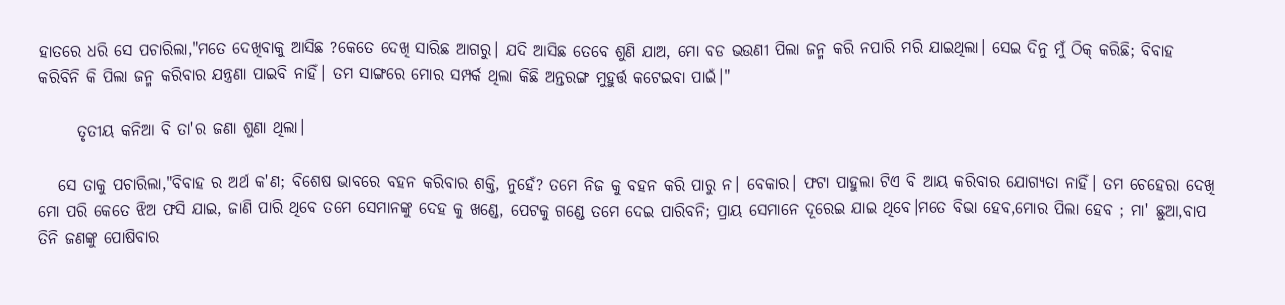ହାତରେ ଧରି ସେ ପଚାରିଲା,"ମତେ ଦେଖିବାକୁ ଆସିଛ ?କେତେ ଦେଖି ସାରିଛ ଆଗରୁ। ଯଦି ଆସିଛ ତେବେ ଶୁଣି ଯାଅ, ମୋ ବଡ ଭଉଣୀ ପିଲା ଜନ୍ମ କରି ନପାରି ମରି ଯାଇଥିଲା। ସେଇ ଦିନୁ ମୁଁ ଠିକ୍ କରିଛି; ବିବାହ କରିବିନି କି ପିଲା ଜନ୍ମ କରିବାର ଯନ୍ତ୍ରଣା ପାଇବି ନାହିଁ। ତମ ସାଙ୍ଗରେ ମୋର ସମ୍ପର୍କ ଥିଲା କିଛି ଅନ୍ତରଙ୍ଗ ମୁହୁର୍ତ୍ତ କଟେଇବା ପାଇଁ।"

      ତୃତୀୟ କନିଆ ବି ତା'ର ଜଣା ଶୁଣା ଥିଲା।

   ସେ ତାକୁ ପଚାରିଲା,"ବିବାହ ର ଅର୍ଥ କ'ଣ; ବିଶେଷ ଭାବରେ ବହନ କରିବାର ଶକ୍ତି, ନୁହେଁ? ତମେ ନିଜ କୁ ବହନ କରି ପାରୁ ନ। ବେକାର। ଫଟା ପାହୁଲା ଟିଏ ବି ଆୟ କରିବାର ଯୋଗ୍ୟତା ନାହିଁ। ତମ ଚେହେରା ଦେଖି ମୋ ପରି କେତେ ଝିଅ ଫସି ଯାଇ, ଜାଣି ପାରି ଥିବେ ତମେ ସେମାନଙ୍କୁ ଦେହ କୁ ଖଣ୍ଡେ, ପେଟକୁ ଗଣ୍ଡେ ତମେ ଦେଇ ପାରିବନି; ପ୍ରାୟ ସେମାନେ ଦୂରେଇ ଯାଇ ଥିବେ।ମତେ ବିଭା ହେବ,ମୋର ପିଲା ହେବ ; ମା' ଛୁଆ,ବାପ ତିନି ଜଣଙ୍କୁ ପୋଷିବାର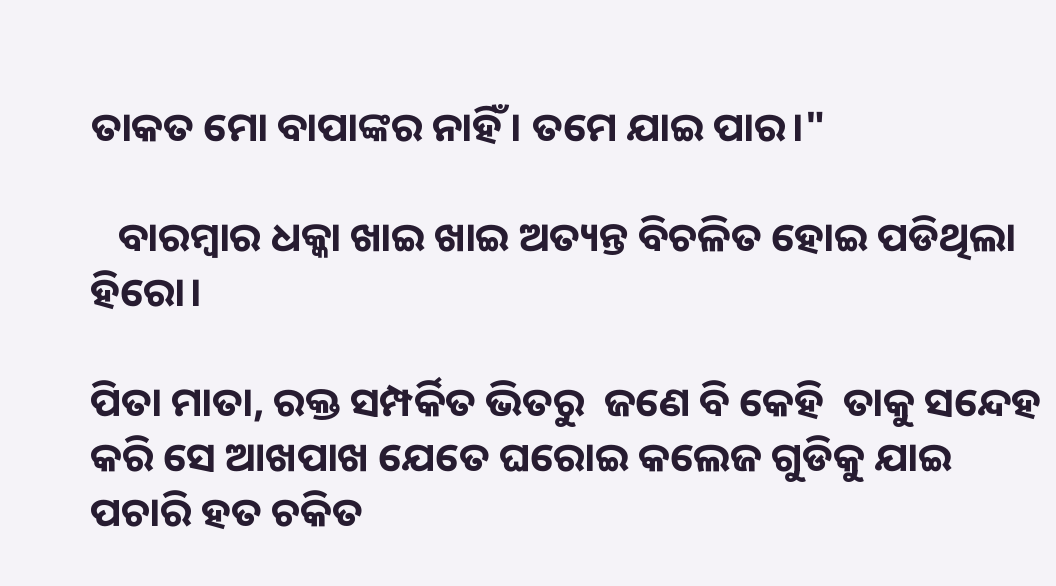ତାକତ ମୋ ବାପାଙ୍କର ନାହିଁ। ତମେ ଯାଇ ପାର।"

   ବାରମ୍ବାର ଧକ୍କା ଖାଇ ଖାଇ ଅତ୍ୟନ୍ତ ବିଚଳିତ ହୋଇ ପଡିଥିଲା ହିରୋ।

ପିତା ମାତା, ରକ୍ତ ସମ୍ପର୍କିତ ଭିତରୁ  ଜଣେ ବି କେହି  ତାକୁ ସନ୍ଦେହ କରି ସେ ଆଖପାଖ ଯେତେ ଘରୋଇ କଲେଜ ଗୁଡିକୁ ଯାଇ ପଚାରି ହତ ଚକିତ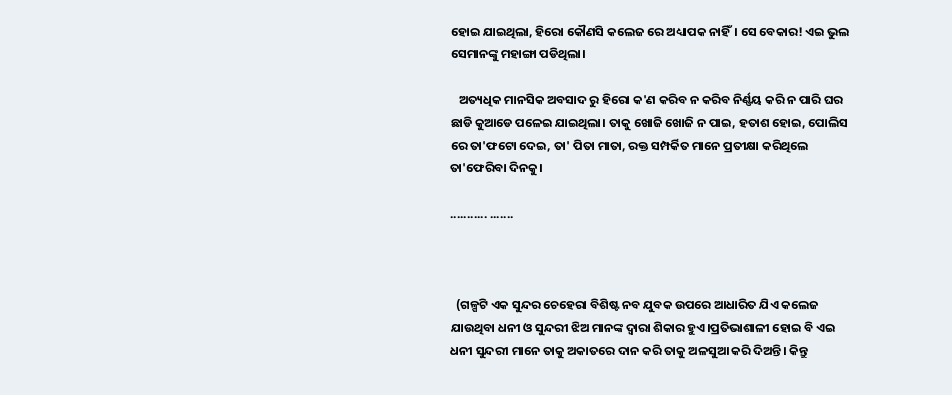ହୋଇ ଯାଇଥିଲା, ହିରୋ କୌଣସି କଲେଜ ରେ ଅଧ୍ୟାପକ ନାହିଁ। ସେ ବେକାର! ଏଇ ଭୁଲ ସେମାନଙ୍କୁ ମହାଙ୍ଗା ପଡିଥିଲା।

   ଅତ୍ୟଧିକ ମାନସିକ ଅବସାଦ ରୁ ହିରୋ କ'ଣ କରିବ ନ କରିବ ନିର୍ଣ୍ଣୟ କରି ନ ପାରି ଘର ଛାଡି କୁଆଡେ ପଳେଇ ଯାଇଥିଲା। ତାକୁ ଖୋଜି ଖୋଜି ନ ପାଇ, ହତାଶ ହୋଇ, ପୋଲିସ ରେ ତା'ଫଟୋ ଦେଇ, ତା' ପିତା ମାତା, ରକ୍ତ ସମ୍ପର୍କିତ ମାନେ ପ୍ରତୀକ୍ଷା କରିଥିଲେ ତା'ଫେରିବା ଦିନକୁ।

........... .......



  (ଗଳ୍ପଟି ଏକ ସୁନ୍ଦର ଚେହେରା ବିଶିଷ୍ଟ ନବ ଯୁବକ ଉପରେ ଆଧାରିତ ଯିଏ କଲେଜ ଯାଉଥିବା ଧନୀ ଓ ସୁନ୍ଦରୀ ଝିଅ ମାନଙ୍କ ଦ୍ଵାରା ଶିକାର ହୁଏ।ପ୍ରତିଭାଶାଳୀ ହୋଇ ବି ଏଇ ଧନୀ ସୁନ୍ଦରୀ ମାନେ ତାକୁ ଅକାତରେ ଦାନ କରି ତାକୁ ଅଳସୁଆ କରି ଦିଅନ୍ତି। କିନ୍ତୁ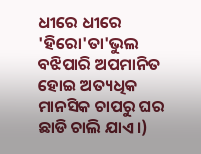ଧୀରେ ଧୀରେ 'ହିରୋ'ତା'ଭୁଲ ବଝିପାରି ଅପମାନିତ ହୋଇ ଅତ୍ୟଧିକ ମାନସିକ ଚାପରୁ ଘର ଛାଡି ଚାଲି ଯାଏ।)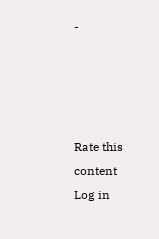-




Rate this content
Log in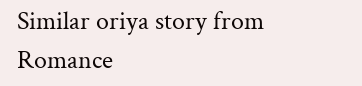Similar oriya story from Romance